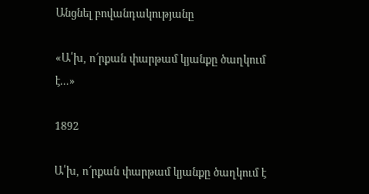Անցնել բովանդակությանը

«Ա՛խ, ո՜րքան փարթամ կյանքը ծաղկում է...»

1892

Ա՛խ, ո՜րքան փարթամ կյանքը ծաղկում է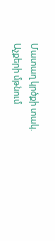Մատաղ կրծքի տակ. Աչքերի մթնում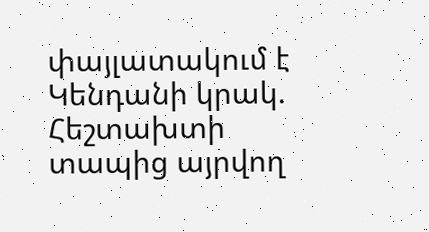փայլատակում է            Կենդանի կրակ. Հեշտախտի տապից այրվող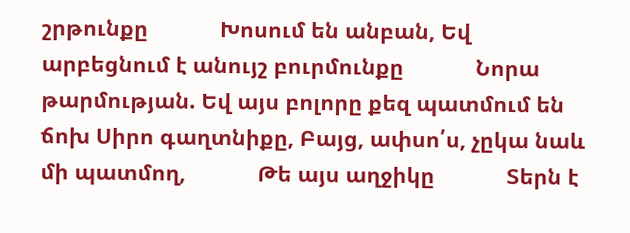շրթունքը            Խոսում են անբան, Եվ արբեցնում է անույշ բուրմունքը            Նորա թարմության. Եվ այս բոլորը քեզ պատմում են ճոխ Սիրո գաղտնիքը, Բայց, ափսո՛ս, չըկա նաև մի պատմող,            Թե այս աղջիկը            Տերն է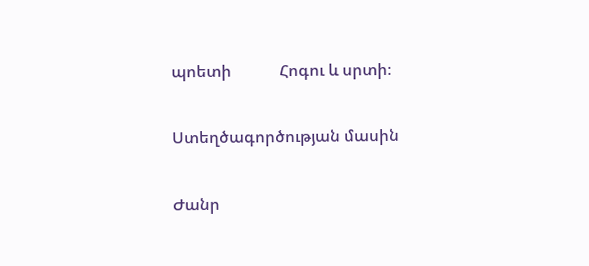պոետի            Հոգու և սրտի։

Ստեղծագործության մասին

Ժանր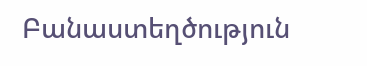Բանաստեղծություն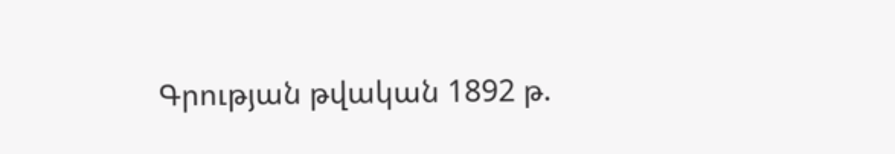Գրության թվական 1892 թ.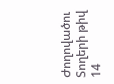Ժողովածու
Տողերի թիվ 14